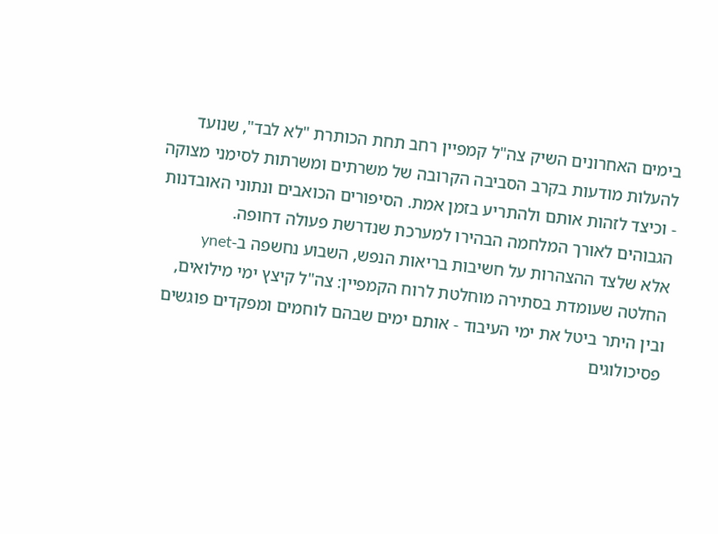בימים האחרונים השיק צה"ל קמפיין רחב תחת הכותרת "לא לבד", שנועד להעלות מודעות בקרב הסביבה הקרובה של משרתים ומשרתות לסימני מצוקה - וכיצד לזהות אותם ולהתריע בזמן אמת. הסיפורים הכואבים ונתוני האובדנות הגבוהים לאורך המלחמה הבהירו למערכת שנדרשת פעולה דחופה.
אלא שלצד ההצהרות על חשיבות בריאות הנפש, השבוע נחשפה ב-ynet החלטה שעומדת בסתירה מוחלטת לרוח הקמפיין: צה"ל קיצץ ימי מילואים, ובין היתר ביטל את ימי העיבוד - אותם ימים שבהם לוחמים ומפקדים פוגשים פסיכולוגים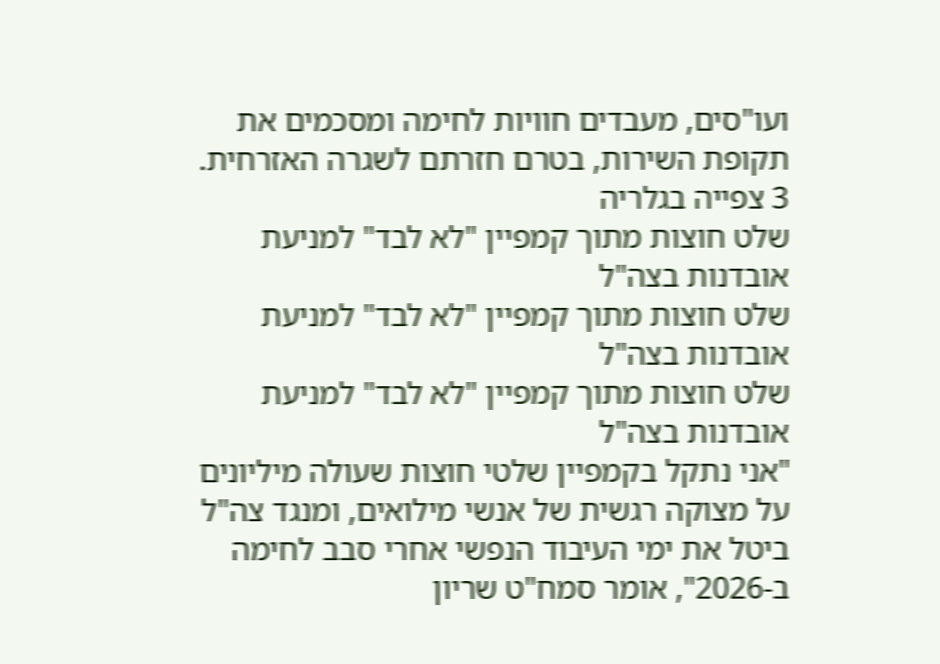ועו"סים, מעבדים חוויות לחימה ומסכמים את תקופת השירות, בטרם חזרתם לשגרה האזרחית.
3 צפייה בגלריה
שלט חוצות מתוך קמפיין "לא לבד" למניעת אובדנות בצה"ל
שלט חוצות מתוך קמפיין "לא לבד" למניעת אובדנות בצה"ל
שלט חוצות מתוך קמפיין "לא לבד" למניעת אובדנות בצה"ל
"אני נתקל בקמפיין שלטי חוצות שעולה מיליונים על מצוקה רגשית של אנשי מילואים, ומנגד צה"ל ביטל את ימי העיבוד הנפשי אחרי סבב לחימה ב-2026", אומר סמח"ט שריון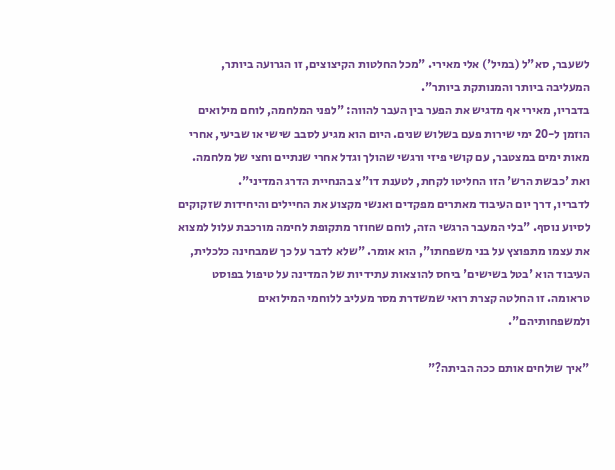לשעבר, סא"ל (במיל') אלי מאירי. "מכל החלטות הקיצוצים, זו הגרועה ביותר, המעליבה ביותר והמנותקת ביותר".
בדבריו, מאירי אף מדגיש את הפער בין העבר להווה: "לפני המלחמה, לוחם מילואים הוזמן ל-20 ימי שירות פעם בשלוש שנים. היום הוא מגיע לסבב שישי או שביעי, אחרי מאות ימים במצטבר, עם קושי פיזי ורגשי שהולך וגדל אחרי שנתיים וחצי של מלחמה. ואת 'כבשת הרש' הזו החליטו לקחת, לטענת דו"צ בהנחיית הדרג המדיני".
לדבריו, דרך יום העיבוד מאתרים מפקדים ואנשי מקצוע את החיילים והיחידות שזקוקים לסיוע נוסף. "בלי המעבר הרגשי הזה, לוחם שחוזר מתקופת לחימה מורכבת עלול למצוא את עצמו מתפוצץ על בני משפחתו", הוא אומר. "שלא לדבר על כך שמבחינה כלכלית, העיבוד הוא 'בטל בשישים' ביחס להוצאות עתידיות של המדינה על טיפול בפוסט טראומה. זו החלטה קצרת רואי שמשדרת מסר מעליב ללוחמי המילואים ולמשפחותיהם".

"איך שולחים אותם ככה הביתה?"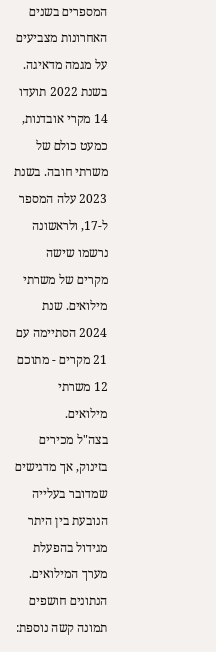המספרים בשנים האחרונות מצביעים על מגמה מדאיגה. בשנת 2022 תועדו 14 מקרי אובדנות, כמעט כולם של משרתי חובה. בשנת 2023 עלה המספר ל-17, ולראשונה נרשמו שישה מקרים של משרתי מילואים. שנת 2024 הסתיימה עם 21 מקרים - מתוכם 12 משרתי מילואים.
בצה"ל מכירים בזינוק, אך מדגישים שמדובר בעלייה הנובעת בין היתר מגידול בהפעלת מערך המילואים.
הנתונים חושפים תמונה קשה נוספת: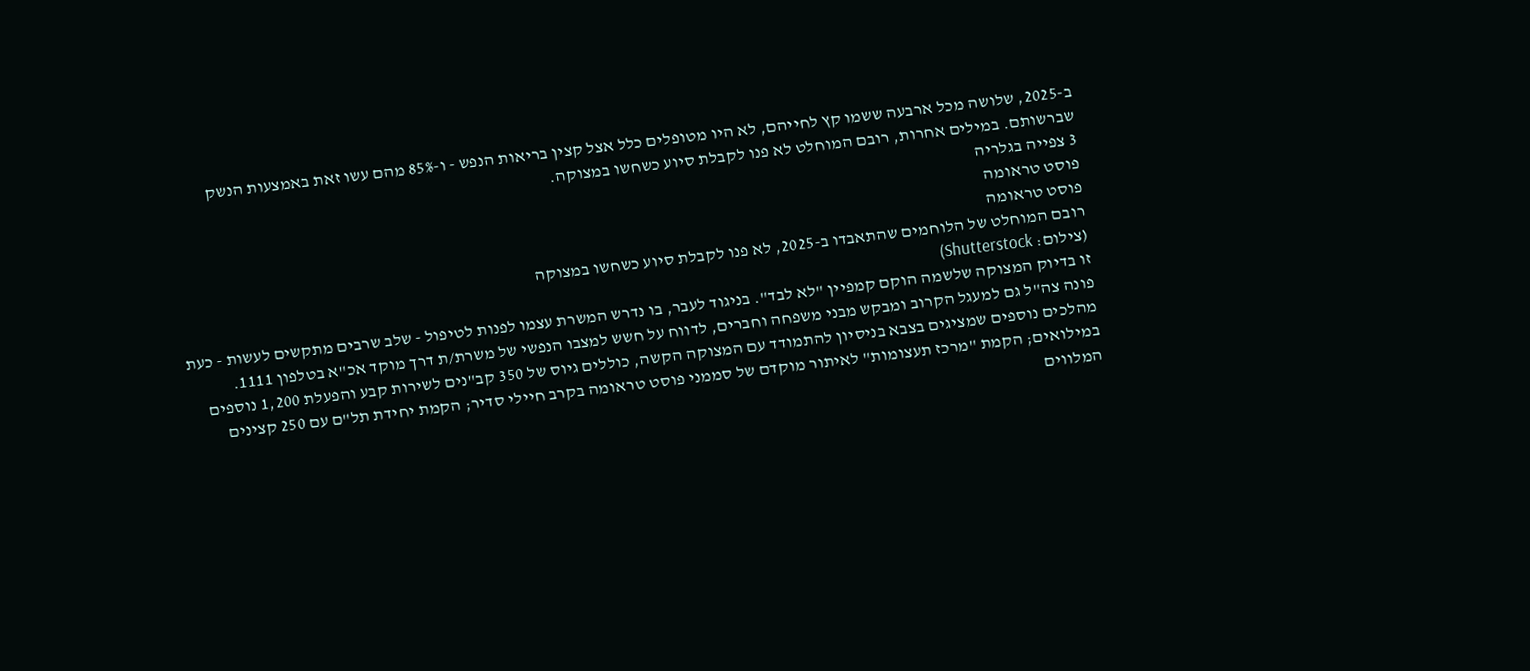ב-2025, שלושה מכל ארבעה ששמו קץ לחייהם, לא היו מטופלים כלל אצל קצין בריאות הנפש - ו-85% מהם עשו זאת באמצעות הנשק שברשותם. במילים אחרות, רובם המוחלט לא פנו לקבלת סיוע כשחשו במצוקה.
3 צפייה בגלריה
פוסט טראומה
פוסט טראומה
רובם המוחלט של הלוחמים שהתאבדו ב-2025, לא פנו לקבלת סיוע כשחשו במצוקה
(צילום: Shutterstock)
זו בדיוק המצוקה שלשמה הוקם קמפיין "לא לבד". בניגוד לעבר, בו נדרש המשרת עצמו לפנות לטיפול - שלב שרבים מתקשים לעשות - כעת פונה צה"ל גם למעגל הקרוב ומבקש מבני משפחה וחברים, לדווח על חשש למצבו הנפשי של משרת/ת דרך מוקד אכ"א בטלפון 1111.
מהלכים נוספים שמציגים בצבא בניסיון להתמודד עם המצוקה הקשה, כוללים גיוס של 350 קב"נים לשירות קבע והפעלת 1,200 נוספים במילואים; הקמת "מרכז תעצומות" לאיתור מוקדם של סממני פוסט טראומה בקרב חיילי סדיר; הקמת יחידת תל"ם עם 250 קצינים המלווים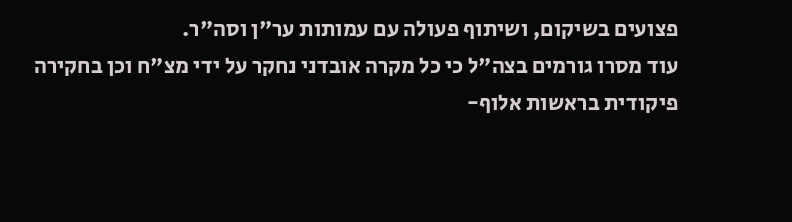פצועים בשיקום, ושיתוף פעולה עם עמותות ער"ן וסה"ר.
עוד מסרו גורמים בצה"ל כי כל מקרה אובדני נחקר על ידי מצ"ח וכן בחקירה פיקודית בראשות אלוף-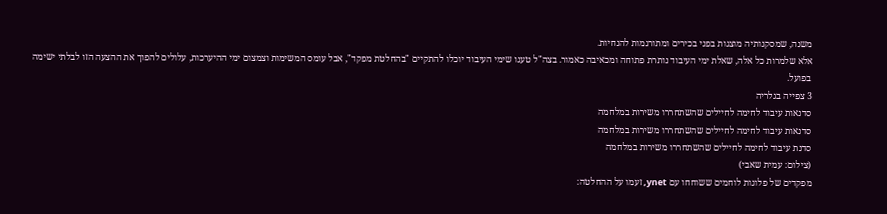משנה, שמסקנותיה מוצגות בפני בכירים ומתורגמות להנחיות.
אלא שלמרות כל אלה, שאלת ימי העיבוד נותרת פתוחה ומכאיבה כאמור. בצה"ל טענו שימי העיבוד יוכלו להתקיים "בהחלטת מפקד", אבל עומס המשימות וצמצום ימי ההיערכות, עלולים להפוך את ההצעה הזו לבלתי ישימה בפועל.
3 צפייה בגלריה
סדנאות עיבוד לחימה לחיילים שהשתחררו משירות במלחמה
סדנאות עיבוד לחימה לחיילים שהשתחררו משירות במלחמה
סדנת עיבוד לחימה לחיילים שהשתחררו משירות במלחמה
(צילום: עמית שאבי)
מפקדים של פלוגות לוחמים ששוחחו עם ynet, זעמו על ההחלטה: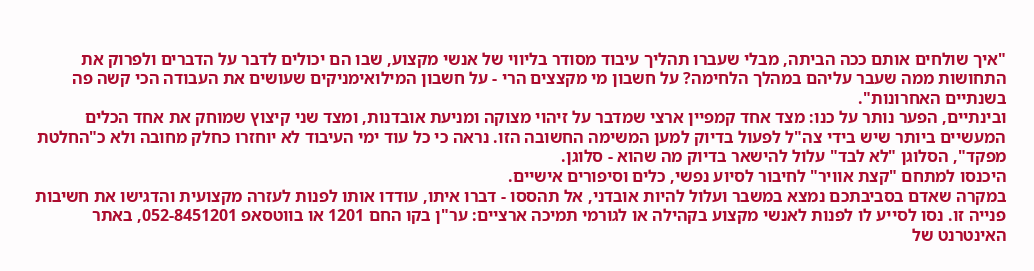"איך שולחים אותם ככה הביתה, מבלי שעברו תהליך עיבוד מסודר בליווי של אנשי מקצוע, שבו הם יכולים לדבר על הדברים ולפרוק את התחושות ממה שעבר עליהם במהלך הלחימה? על חשבון מי מקצצים הרי - על חשבון המילואימניקים שעושים את העבודה הכי קשה פה בשנתיים האחרונות".
ובינתיים, הפער נותר על כנו: מצד אחד קמפיין ארצי שמדבר על זיהוי מצוקה ומניעת אובדנות, ומצד שני קיצוץ שמוחק את אחד הכלים המעשיים ביותר שיש בידי צה"ל לפעול בדיוק למען המשימה החשובה הזו. נראה כי כל עוד ימי העיבוד לא יוחזרו כחלק מחובה ולא כ"החלטת מפקד", הסלוגן "לא לבד" עלול להישאר בדיוק מה שהוא - סלוגן.
היכנסו למתחם "קצת אוויר" לחיבור לסיוע נפשי, כלים וסיפורים אישיים.
במקרה שאדם בסביבתכם נמצא במשבר ועלול להיות אובדני, אל תהססו - דברו איתו, עודדו אותו לפנות לעזרה מקצועית והדגישו את חשיבות פנייה זו. נסו לסייע לו לפנות לאנשי מקצוע בקהילה או לגורמי תמיכה ארציים: ער"ן בקו החם 1201 או בווטסאפ 052-8451201, באתר האינטרנט של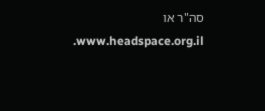סה"ר או www.headspace.org.il.